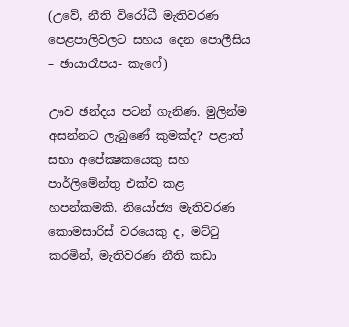(උවේ, නීති විරෝධී මැතිවරණ පෙළපාලිවලට සහය දෙන පොලීසිය – ඡායාරෑපය- කැෆේ)

ඌව ඡන්දය පටන් ගැනිණ. මුලින්ම අසන්නට ලැබුණේ කුමක්ද? පළාත් සභා අපේක්‍ෂකයෙකු සහ පාර්ලිමේන්තු එක්ව කළ හපන්කමකි. නියෝජ්‍ය මැතිවරණ කොමසාරිස් වරයෙකු ද, මට්ටු කරමින්, මැතිවරණ නීති කඩා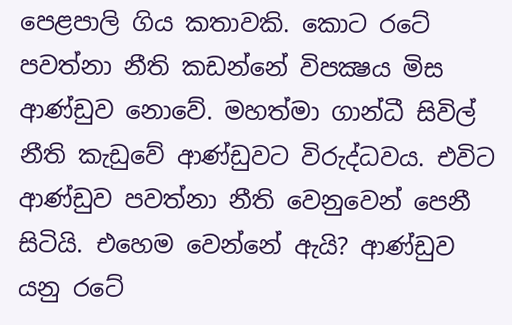පෙළපාලි ගිය කතාවකි. කොට රටේ පවත්නා නීති කඩන්නේ විපක්‍ෂය මිස ආණ්ඩුව නොවේ. මහත්මා ගාන්ධී සිවිල් නීති කැඩුවේ ආණ්ඩුවට විරුද්ධවය. එවිට ආණ්ඩුව පවත්නා නීති වෙනුවෙන් පෙනී සිටියි. එහෙම වෙන්නේ ඇයි? ආණ්ඩුව යනු රටේ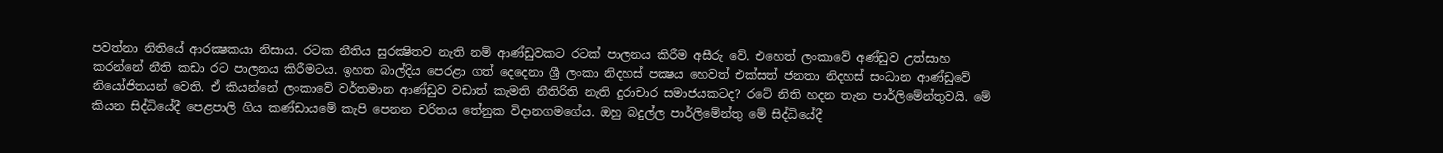පවත්නා නිතියේ ආරක්‍ෂකයා නිසාය. රටක නීතිය සුරක්‍ෂිතව නැති නම් ආණ්ඩුවකට රටක් පාලනය කිරීම අසීරු වේ. එහෙත් ලංකාවේ අණ්ඩුව උත්සාහ කරන්නේ නීති කඩා රට පාලනය කිරීමටය. ඉහත බාල්දිය පෙරළා ගත් දෙදෙනා ශ්‍රී ලංකා නිදහස් පක්‍ෂය හෙවත් එක්සත් ජනතා නිදහස් සංධාන ආණ්ඩුවේ නියෝජිතයන් වෙති. ඒ කියන්නේ ලංකාවේ වර්තමාන ආණ්ඩුව වඩාත් කැමති නීතිරිති නැති දුරාචාර සමාජයකටද? රටේ නිති හදන තැන පාර්ලිමේන්තුවයි. මේ කියන සිද්ධියේදී පෙළපාලි ගිය කණ්ඩායමේ කැපි පෙනන චරිතය තේනුක විදානගමගේය. ඔහු බදුල්ල පාර්ලිමේන්තු මේ සිද්ධියේදී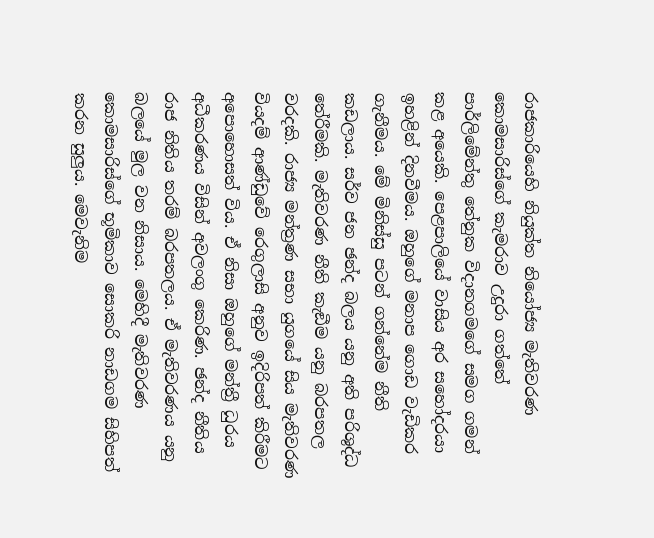රාජකාරියෙහි නියුක්ත නියෝජ්‍ය මැතිවරණ කොමසාරිස්ගේ කැමරාව උදුරා ගත්තේ පාර්ලිමේන්තු තේනුක විදානගමගේ සමග ගමන් කළ අයෙකි. පෙළපාලියේ වාසිය අර සහෝදරයා ඉහළින් දිනවීමය. ඔහුගේ මනාප ගොඩ වැඩිකර ගැනීමය. මේ මිනිස්සු පටන් ගන්නේම නීති කඩලාය. සර්ව ජන ඡන්ද බලය යනු අති පරිශුද්ධ තේරීමකි. මැතිවරණ නීති කැඞීම යනු බරපතල වරදකි. රාජ්‍ය මන්ත්‍රණ සභා යුගයේ සිය මැතිවරණ වියදම් ආණ්ඩුවේ රෙගුලාසි අනුව ඉදිරිපත් කිරීමට අපොහොසත් විය. ඒ නිසා ඔහුගේ මන්ත්‍රී ධුරය අධීකරණය විසින් අවලංගු කෙරිණ. ඡන්ද නීතිය රාජ නිතිය තරම් බරපතලය. ඒ මැතිවරණය යනු බලයේ මුල වන නිසාය. මෙහිදී මැතිවරණ කොමසාරිස්ගේ භූමිකාව සොකරි නාඩගම සිහිපත් කරන සුලුය. මෙවැනිම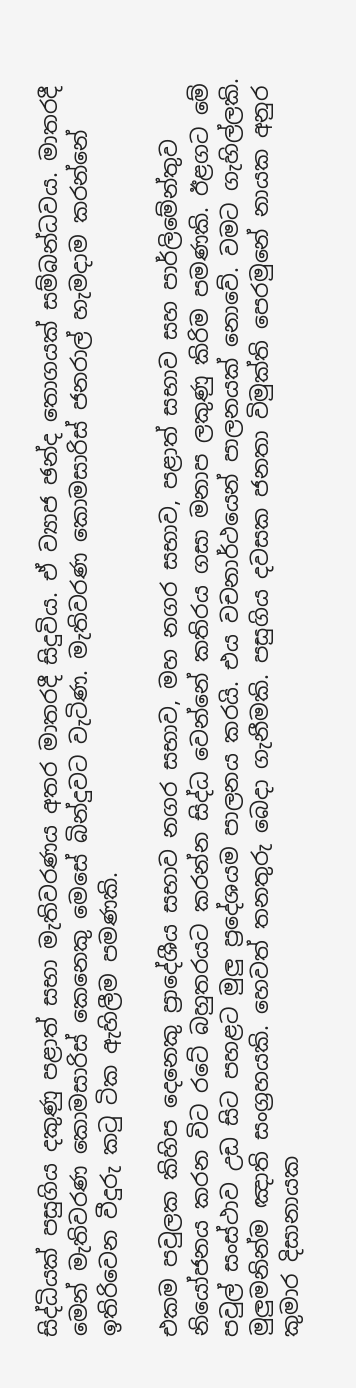සිද්ධියක් පසුගිය දකුණු පළාත් සභා මැතිවරණය අතර මාතරදී සිදුවිය. ඒ ව්‍යාජ ඡන්ද තොගයක් සම්බන්ධවය. මාතරදී මෙන් මැතිවරණ කොමසාරිස් කෙනෙකු මෙසේ බින්දුවට වැටිණ. මැතිවරණ කොමසාරිස් ජනරාල් හැමදාම කරන්නේ ඉතිරිවෙන වීදුරු කටු ටික ඇහිලීම පමණකි.

එකම පවුලක කිහිප දෙනෙකු ප්‍රාදේශීය සභාව නගර සභාව, මහ නගර සභාව, පළාත් සභාව සහ පාර්ලිමේන්තුව නියෝජනය කරන විට රටේ බහුතරයට කරන්න සිද්ධ වෙන්නේ කතිරය ගසා මනාප ලකුණු කිරිම පමණකි. ඊළගට මේ පවුල් සංස්ථාව උඩ සිට පහළට මුලු ප්‍රදේශයම පාලනය කරයි. එය වචනාර්ථයෙන් පාලනයක් නොවේ. වමට ගැහිල්ලකි. මුලුමනින්ම ඤාති සංග්‍රහයකි. හෙවත් තනතුරු බෙදා ගැනීමකි. පසුගිය දවසක ජනතා විමුක්ති පෙරමුනේ නායක අනුර කුමාර දිසානායක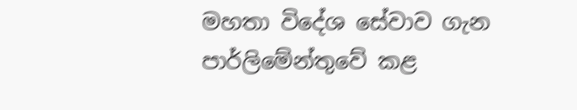මහතා විදේශ සේවාව ගැන පාර්ලිමේන්තුවේ කළ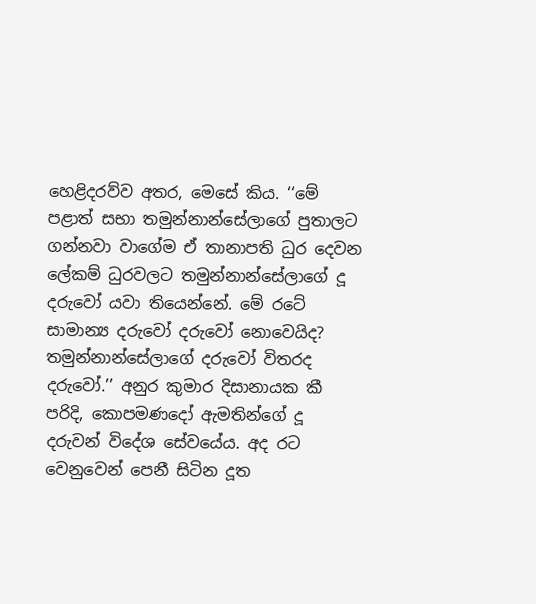හෙළිදරව්ව අතර, මෙසේ කිය. ‘‘මේ පළාත් සභා තමුන්නාන්සේලාගේ පුතාලට ගන්නවා වාගේම ඒ තානාපති ධුර දෙවන ලේකම් ධුරවලට තමුන්නාන්සේලාගේ දූ දරුවෝ යවා තියෙන්නේ. මේ රටේ සාමාන්‍ය දරුවෝ දරුවෝ නොවෙයිද? තමුන්නාන්සේලාගේ දරුවෝ විතරද දරුවෝ.’’ අනුර කුමාර දිසානායක කී පරිදි, කොපමණදෝ ඇමතින්ගේ දූ දරුවන් විදේශ සේවයේය. අද රට වෙනුවෙන් පෙනී සිටින දූත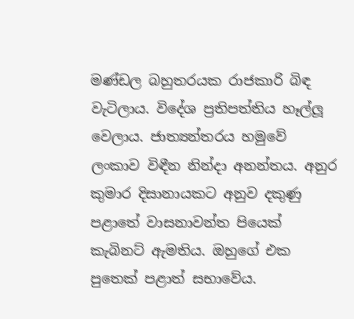මණ්ඩල බහුතරයක රාජකාරි බිඳ වැටිලාය. විදේශ ප්‍රතිපත්තිය හෑල්ලූ වෙලාය. ජාත්‍යන්තරය හමුවේ ලංකාව විඳීන නින්දා අනන්තය. අනුර කුමාර දිසානායකට අනුව දකුණු පළාතේ වාසනාවන්ත පියෙක් කැබිනට් ඇමතිය. ඔහුගේ එක පුතෙක් පළාත් සභාවේය.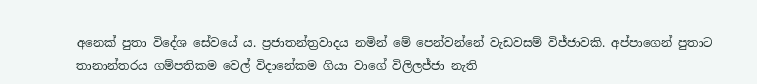අනෙක් පුතා විදේශ සේවයේ ය. ප්‍රජාතන්ත්‍රවාදය නමින් මේ පෙන්වන්නේ වැඩවසම් විජ්ජාවකි. අප්පාගෙන් පුතාට තානාන්තරය ගම්පතිකම වෙල් විදානේකම ගියා වාගේ විලිලජ්ජා නැති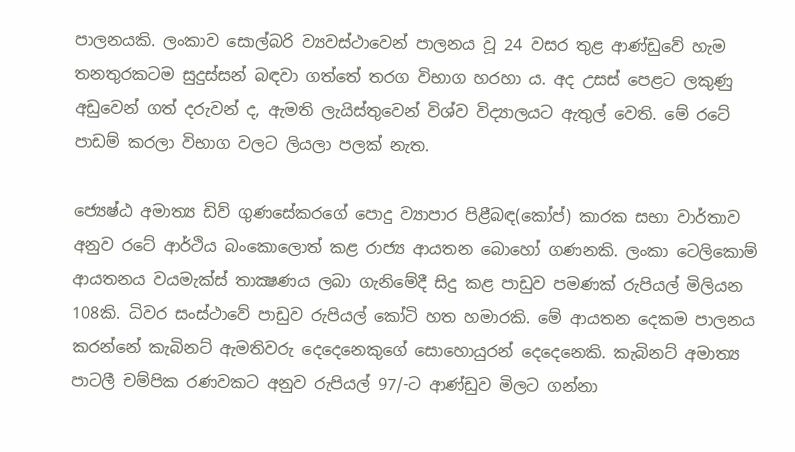පාලනයකි. ලංකාව සොල්බරි ව්‍යවස්ථාවෙන් පාලනය වූ 24 වසර තුළ ආණ්ඩුවේ හැම තනතුරකටම සුදුස්සන් බඳවා ගත්තේ තරග විභාග හරහා ය. අද උසස් පෙළට ලකුණු අඩුවෙන් ගත් දරුවන් ද, ඇමති ලැයිස්තුවෙන් විශ්ව විද්‍යාලයට ඇතුල් වෙති. මේ රටේ පාඩම් කරලා විභාග වලට ලියලා පලක් නැත.

ජ්‍යෙෂ්ඨ අමාත්‍ය ඩිව් ගුණසේකරගේ පොදු ව්‍යාපාර පිළීබඳ(කෝප්) කාරක සභා වාර්තාව අනුව රටේ ආර්ථිය බංකොලොත් කළ රාජ්‍ය ආයතන බොහෝ ගණනකි. ලංකා ටෙලිකොම් ආයතනය වයමැක්ස් තාක්‍ෂණය ලබා ගැනිමේදී සිදු කළ පාඩුව පමණක් රුපියල් මිලියන 108කි. ධිවර සංස්ථාවේ පාඩුව රුපියල් කෝටි හත හමාරකි. මේ ආයතන දෙකම පාලනය කරන්නේ කැබිනට් ඇමතිවරු දෙදෙනෙකුගේ සොහොයුරන් දෙදෙනෙකි. කැබිනට් අමාත්‍ය පාටලී චම්පික රණවකට අනුව රුපියල් 97/-ට ආණ්ඩුව මිලට ගන්නා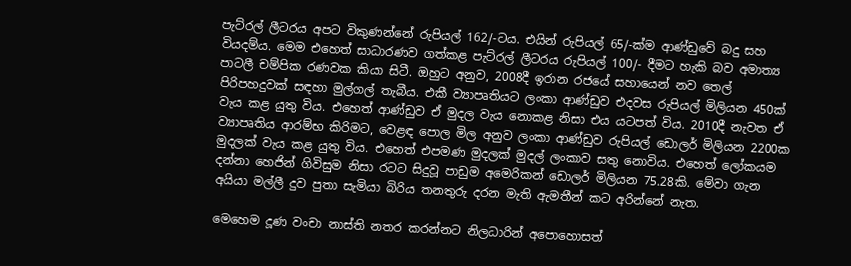පැට්රල් ලීටරය අපට විකුණන්නේ රුපියල් 162/-ටය. එයින් රුපියල් 65/-ක්ම ආණ්ඩුවේ බදු සහ වියදම්ය. මෙම එහෙත් සාධාරණව ගත්කළ පැට්රල් ලීටරය රුපියල් 100/- දීමට හැකි බව අමාත්‍ය පාටලී චම්පික රණවක කියා සිටී. ඔහුට අනුව, 2008දී ඉරාන රජයේ සහායෙන් නව තෙල් පිරිපහදුවක් සඳහා මුල්ගල් තැබීය. එකී ව්‍යාපෘතියට ලංකා ආණ්ඩුව එදවස රුපියල් මිලියන 450ක් වැය කළ යුතු විය. එහෙත් ආණ්ඩුව ඒ මුදල වැය නොකළ නිසා එය යටපත් විය. 2010දී නැවත ඒ ව්‍යාපෘතිය ආරම්භ කිරිමට, වෙළඳ පොල මිල අනුව ලංකා ආණ්ඩුව රුපියල් ඩොලර් මිලියන 2200ක මුදලක් වැය කළ යුතු විය. එහෙත් එපමණ මුදලක් මුදල් ලංකාව සතු නොවිය. එහෙත් ලෝකයම දන්නා හෙජින් ගිවිසුම නිසා රටට සිදුවූ පාඩුම අමෙරිකන් ඩොලර් මිලියන 75.28කි. මේවා ගැන අයියා මල්ලී දුව පුතා සැමියා බිරිය තනතුරු දරන මැති ඇමතීන් කට අරින්නේ නැත.

මෙහෙම දූණ වංචා නාස්ති නතර කරන්නට නිලධාරින් අපොහොසත්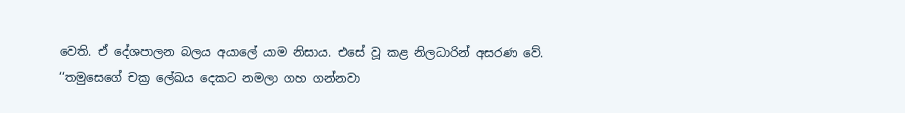වෙති. ඒ දේශපාලන බලය අයාලේ යාම නිසාය. එසේ වූ කළ නිලධාරින් අසරණ වේ. ‘‘තමුසෙගේ චක්‍ර ලේඛය දෙකට නමලා ගහ ගන්නවා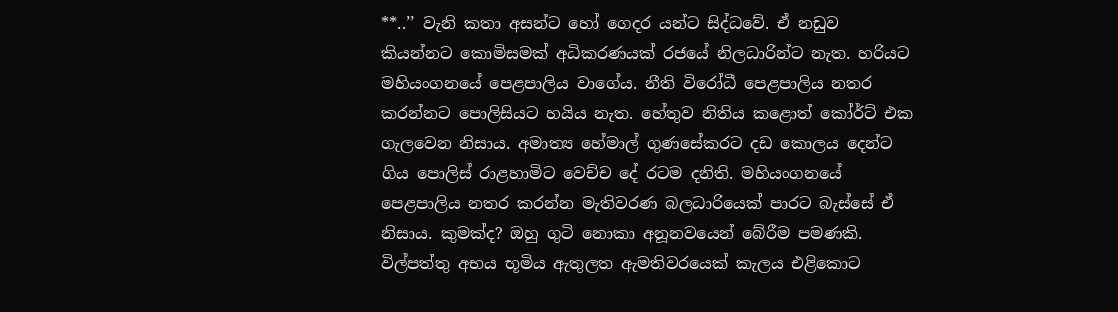**..’’ වැනි කතා අසන්ට හෝ ගෙදර යන්ට සිද්ධවේ. ඒ නඩුව කියන්නට කොමිසමක් අධිකරණයක් රජයේ නිලධාරින්ට නැත. හරියට මහියංගනයේ පෙළපාලිය වාගේය. නීති විරෝධී පෙළපාලිය නතර කරන්නට පොලිසියට හයිය නැත. හේතුව නිතිය කළොත් කෝර්ට් එක ගැලවෙන නිසාය. අමාත්‍ය හේමාල් ගුණසේකරට දඩ කොලය දෙන්ට ගිය පොලිස් රාළහාමිට වෙච්ච දේ රටම දනිති. මහියංගනයේ පෙළපාලිය නතර කරන්න මැතිවරණ බලධාරියෙක් පාරට බැස්සේ ඒ නිසාය. කුමක්ද? ඔහු ගුටි නොකා අනූනවයෙන් බේරීම පමණකි. විල්පත්තු අභය භූමිය ඇතුලත ඇමතිවරයෙක් කැලය එළිකොට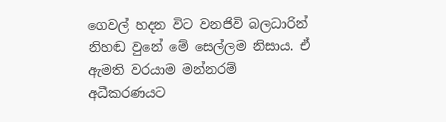ගෙවල් හදන විට වනජිවි බලධාරින් නිහඬ වුනේ මේ සෙල්ලම නිසාය. ඒ ඇමති වරයාම මන්නරම් අධීකරණයට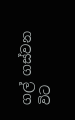ගල් ගස්වන විට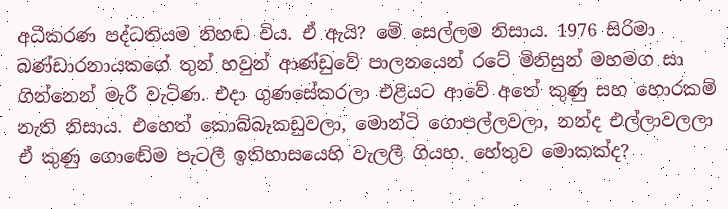අධීකරණ පද්ධතියම නිහඬ විය. ඒ ඇයි? මේ සෙල්ලම නිසාය. 1976 සිරිමා බණ්ඩාරනායකගේ තුන් හවුන් ආණ්ඩුවේ පාලනයෙන් රටේ මිනිසුන් මහමග සා ගින්නෙන් මැරී වැටිණ. එදා ගුණසේකරලා එළියට ආවේ අතේ කුණු සහ හොරකම් නැති නිසාය. එහෙත් කොබ්බෑකඩුවලා, මොන්ටි ගොපල්ලවලා, නන්ද එල්ලාවලලා ඒ කුණු ගොඬේම පැටලී ඉතිහාසයෙහි වැලලී ගියහ. හේතුව මොකක්ද?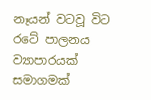නෑයන් වටවූ විට රටේ පාලනය ව්‍යාපාරයක් සමාගමක්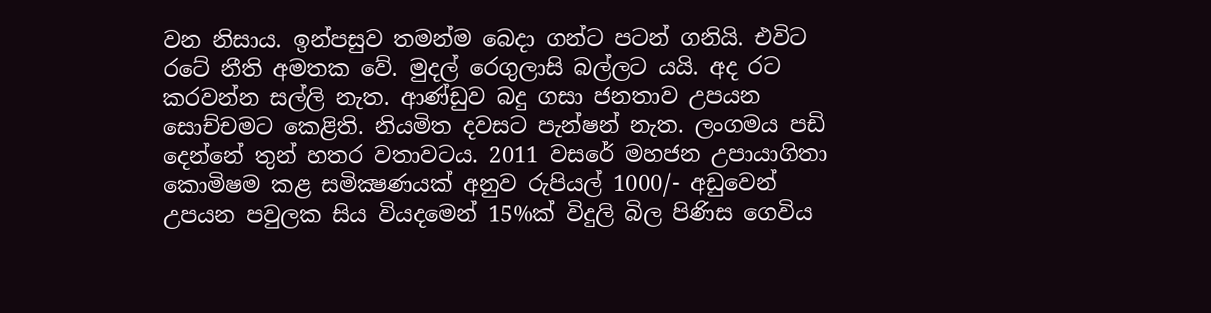වන නිසාය. ඉන්පසුව තමන්ම බෙදා ගන්ට පටන් ගනියි. එවිට රටේ නීති අමතක වේ. මුදල් රෙගුලාසි බල්ලට යයි. අද රට කරවන්න සල්ලි නැත. ආණ්ඩුව බදු ගසා ජනතාව උපයන සොච්චමට කෙළිති. නියමිත දවසට පැන්ෂන් නැත. ලංගමය පඩි දෙන්නේ තුන් හතර වතාවටය. 2011 වසරේ මහජන උපායාගිතා කොමිෂම කළ සමික්‍ෂණයක් අනුව රුපියල් 1000/- අඩුවෙන් උපයන පවුලක සිය වියදමෙන් 15%ක් විදුලි බිල පිණිස ගෙවිය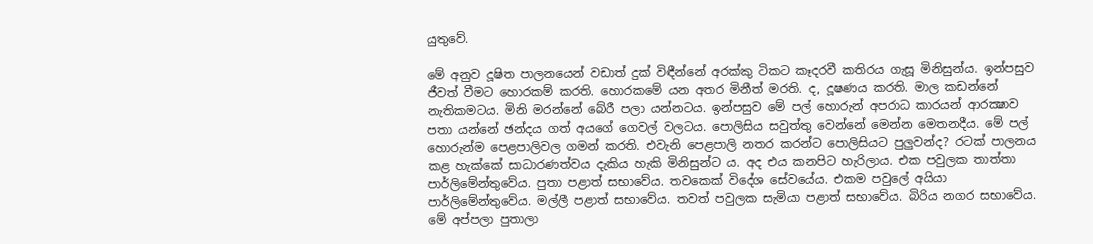යුතුවේ.

මේ අනුව දූෂිත පාලනයෙන් වඩාත් දුක් විඳීන්නේ අරක්කු ටිකට කෑදරවී කතිරය ගැසූ මිනිසුන්ය. ඉන්පසුව ජීවත් වීමට හොරකම් කරති. හොරකමේ යන අතර මිනීත් මරති. ද, දූෂණය කරති. මාල කඩන්නේ නැතිකමටය. මිනි මරන්නේ බේරී පලා යන්නටය. ඉන්පසුව මේ පල් හොරුන් අපරාධ කාරයන් ආරක්‍ෂාව පතා යන්නේ ඡන්දය ගත් අයගේ ගෙවල් වලටය. පොලිසිය සවුත්තු වෙන්නේ මෙන්න මෙතනදීය. මේ පල් හොරුන්ම පෙළපාලිවල ගමන් කරති. එවැනි පෙළපාලි නතර කරන්ට පොලිසියට පුලුවන්ද? රටක් පාලනය කළ හැක්කේ සාධාරණත්වය දැකිය හැකි මිනිසුන්ට ය. අද එය කනපිට හැරිලාය. එක පවුලක තාත්තා පාර්ලිමේන්තුවේය. පුතා පළාත් සභාවේය. තවකෙක් විදේශ සේවයේය. එකම පවුලේ අයියා පාර්ලිමේන්තුවේය. මල්ලී පළාත් සභාවේය. තවත් පවුලක සැමියා පළාත් සභාවේය. බිරිය නගර සභාවේය. මේ අප්පලා පුතාලා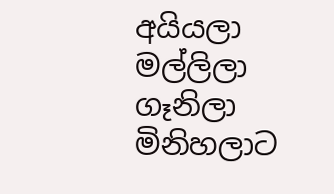අයියලා මල්ලිලා ගෑනිලා මිනිහලාට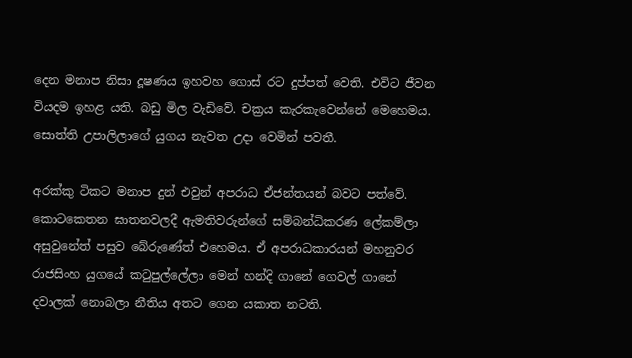දෙන මනාප නිසා දූෂණය ඉහවහ ගොස් රට දුප්පත් වෙති. එවිට ජීවන වියදම ඉහළ යති. බඩු මිල වැඩිවේ. චක්‍රය කැරකැවෙන්නේ මෙහෙමය. සොත්ති උපාලිලාගේ යුගය නැවත උදා වෙමින් පවතී.

අරක්කු ටිකට මනාප දුන් එවුන් අපරාධ ඒජන්තයන් බවට පත්වේ. කොටකෙතන ඝාතනවලදී ඇමතිවරුන්ගේ සම්බන්ධිකරණ ලේකම්ලා අසුවුනේත් පසුව බේරුණේත් එහෙමය. ඒ අපරාධකාරයන් මහනුවර රාජසිංහ යුගයේ කටුපුල්ලේලා මෙන් හන්දි ගානේ ගෙවල් ගානේ දවාලක් නොබලා නීතිය අතට ගෙන යකාත නටති.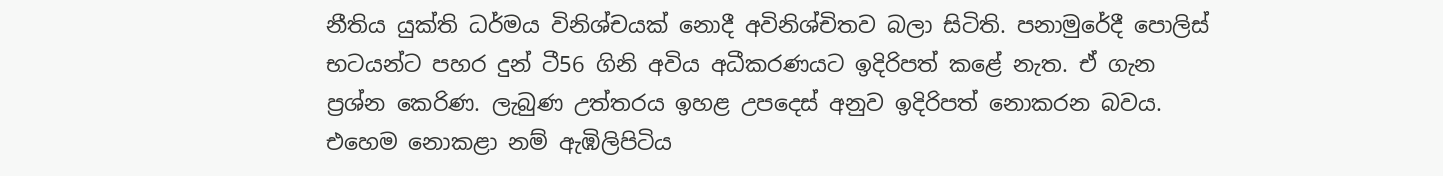නීතිය යුක්ති ධර්මය විනිශ්චයක් නොදී අවිනිශ්චිතව බලා සිටිති. පනාමුරේදී පොලිස් භටයන්ට පහර දුන් ටී56 ගිනි අවිය අධීකරණයට ඉදිරිපත් කළේ නැත. ඒ ගැන ප්‍රශ්න කෙරිණ. ලැබුණ උත්තරය ඉහළ උපදෙස් අනුව ඉදිරිපත් නොකරන බවය. එහෙම නොකළා නම් ඇඹිලිපිටිය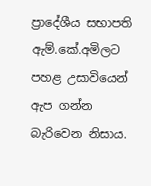ප්‍රාදේශීය සභාපති ඇම්.කේ.අමිලට පහළ උසාවියෙන් ඇප ගන්න බැරිවෙන නිසාය.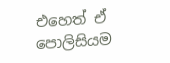එහෙත් ඒ පොලිසියම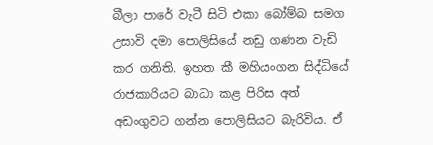බීලා පාරේ වැටී සිටි එකා බෝම්බ සමග උසාවි දමා පොලිසියේ නඩු ගණන වැඩි කර ගනිති. ඉහත කී මහියංගන සිද්ධියේ රාජකාරියට බාධා කළ පිරිස අත් අඩංගුවට ගන්න පොලිසියට බැරිවිය. ඒ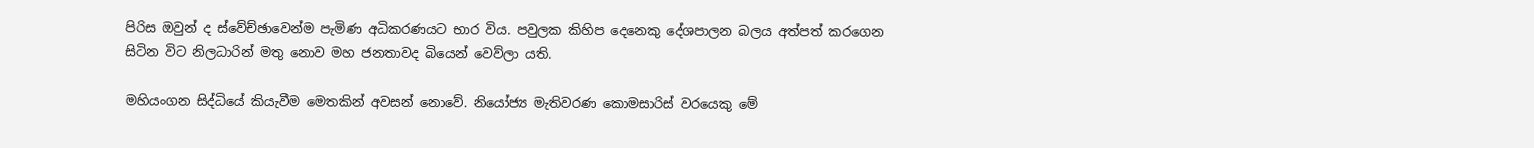පිරිස ඔවුන් ද ස්වේච්ඡාවෙන්ම පැමිණ අධිකරණයට භාර විය. පවුලක කිහිප දෙනෙකු දේශපාලන බලය අත්පත් කරගෙන සිටින විට නිලධාරින් මතු නොව මහ ජනතාවද බියෙන් වෙව්ලා යති.

මහියංගන සිද්ධියේ කියැවීම මෙතකින් අවසන් නොවේ. නියෝජ්‍ය මැතිවරණ කොමසාරිස් වරයෙකු මේ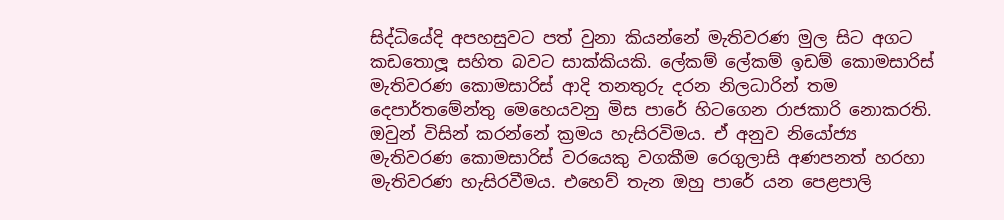සිද්ධියේදි අපහසුවට පත් වුනා කියන්නේ මැතිවරණ මුල සිට අගට කඩතොලූ සහිත බවට සාක්කියකි. ලේකම් ලේකම් ඉඩම් කොමසාරිස් මැතිවරණ කොමසාරිස් ආදි තනතුරු දරන නිලධාරින් තම දෙපාර්තමේන්තු මෙහෙයවනු මිස පාරේ හිටගෙන රාජකාරි නොකරති. ඔවුන් විසින් කරන්නේ ක්‍රමය හැසිරවිමය. ඒ අනුව නියෝජ්‍ය මැතිවරණ කොමසාරිස් වරයෙකු වගකීම රෙගුලාසි අණපනත් හරහා මැතිවරණ හැසිරවීමය. එහෙව් තැන ඔහු පාරේ යන පෙළපාලි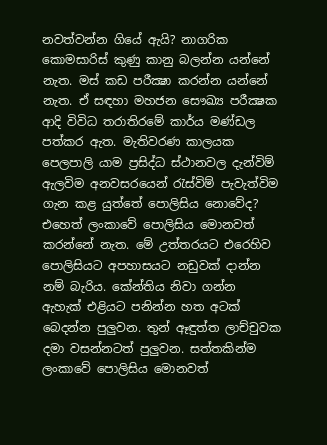නවත්වන්න ගියේ ඇයි? නාගරික කොමසාරිස් කුණු කානු බලන්න යන්නේ නැත. මස් කඩ පරීක්‍ෂා කරන්න යන්නේ නැත. ඒ සඳහා මහජන සෞඛ්‍ය පරීක්‍ෂක ආදි විවිධ තරාතිරමේ කාර්ය මණ්ඩල පත්කර ඇත. මැතිවරණ කාලයක පෙලපාලි යාම ප්‍රසිද්ධ ස්ථානවල දැන්විම් ඇලවිම අනවසරයෙන් රැස්විම් පැවැත්විම ගැන කළ යුත්තේ පොලිසිය නොවේද? එහෙත් ලංකාවේ පොලිසිය මොනවත් කරන්නේ නැත. මේ උත්තරයට එරෙහිව පොලිසියට අපහාසයට නඩුවක් දාන්න නම් බැරිය. කේන්තිය නිවා ගන්න ඇහැක් එළියට පනින්න හත අටක් බෙදන්න පුලුවන. තුන් ඈඳුත්ත ලාච්චුවක දමා වසන්නටත් පුලුවන. සත්තකින්ම ලංකාවේ පොලිසිය මොනවත්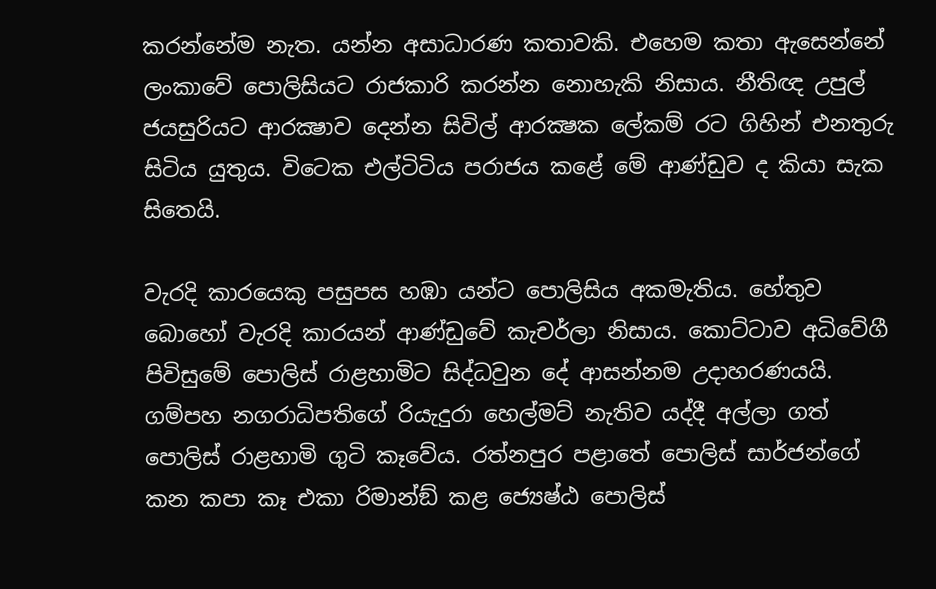කරන්නේම නැත. යන්න අසාධාරණ කතාවකි. එහෙම කතා ඇසෙන්නේ ලංකාවේ පොලිසියට රාජකාරි කරන්න නොහැකි නිසාය. නීතිඥ උපුල් ජයසුරියට ආරක්‍ෂාව දෙන්න සිවිල් ආරක්‍ෂක ලේකම් රට ගිහින් එනතුරු සිටිය යුතුය. විටෙක එල්ටිටිය පරාජය කළේ මේ ආණ්ඩුව ද කියා සැක සිතෙයි.

වැරදි කාරයෙකු පසුපස හඹා යන්ට පොලිසිය අකමැතිය. හේතුව බොහෝ වැරදි කාරයන් ආණ්ඩුවේ කැචර්ලා නිසාය. කොට්ටාව අධිවේගී පිවිසුමේ පොලිස් රාළහාමිට සිද්ධවුන දේ ආසන්නම උදාහරණයයි. ගම්පහ නගරාධිපතිගේ රියැදුරා හෙල්මට් නැතිව යද්දී අල්ලා ගත් පොලිස් රාළහාමි ගුටි කෑවේය. රත්නපුර පළාතේ පොලිස් සාර්ජන්ගේ කන කපා කෑ එකා රිමාන්ඞ් කළ ජ්‍යෙෂ්ඨ පොලිස්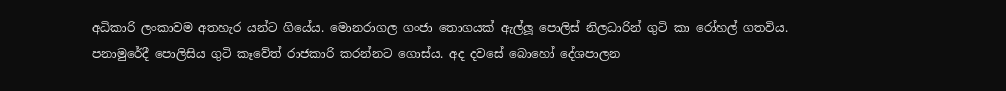අධිකාරි ලංකාවම අතහැර යන්ට ගියේය. මොනරාගල ගංජා තොගයක් ඇල්ලූ පොලිස් නිලධාරින් ගුටි කා රෝහල් ගතවිය. පනාමුරේදී පොලිසිය ගුටි කෑවේත් රාජකාරි කරන්නට ගොස්ය. අද දවසේ බොහෝ දේශපාලන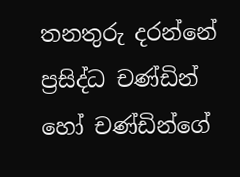තනතුරු දරන්නේ ප්‍රසිද්ධ චණ්ඩින් හෝ චණ්ඩින්ගේ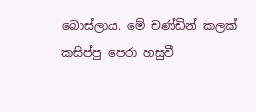බොස්ලාය. මේ චණ්ඩින් කලක් කසිප්පු පෙරා හසුවී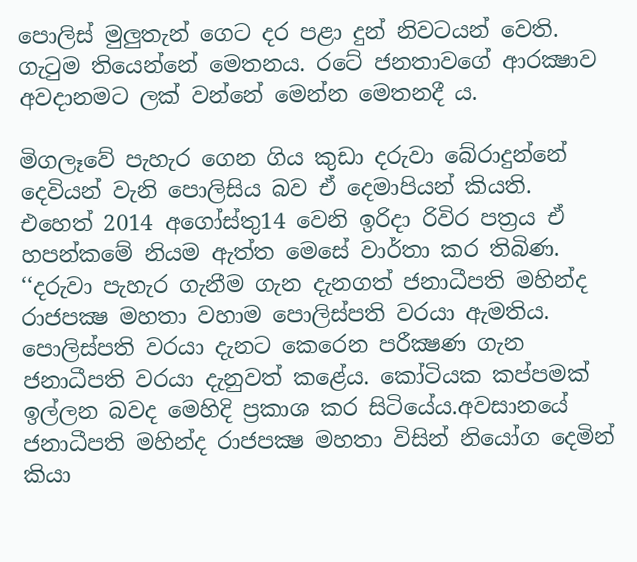පොලිස් මුලුතැන් ගෙට දර පළා දුන් නිවටයන් වෙති. ගැටුම තියෙන්නේ මෙතනය. රටේ ජනතාවගේ ආරක්‍ෂාව අවදානමට ලක් වන්නේ මෙන්න මෙතනදී ය.

මිගලෑවේ පැහැර ගෙන ගිය කුඩා දරුවා බේරාදුන්නේ දෙවියන් වැනි පොලිසිය බව ඒ දෙමාපියන් කියති. එහෙත් 2014 අගෝස්තු14 වෙනි ඉරිදා රිවිර පත්‍රය ඒ හපන්කමේ නියම ඇත්ත මෙසේ වාර්තා කර තිබිණ. ‘‘දරුවා පැහැර ගැනීම ගැන දැනගත් ජනාධීපති මහින්ද රාජපක්‍ෂ මහතා වහාම පොලිස්පති වරයා ඇමතිය. පොලිස්පති වරයා දැනට කෙරෙන පරීක්‍ෂණ ගැන ජනාධීපති වරයා දැනුවත් කළේය. කෝටියක කප්පමක් ඉල්ලන බවද මෙහිදි ප්‍රකාශ කර සිටියේය.අවසානයේ ජනාධීපති මහින්ද රාජපක්‍ෂ මහතා විසින් නියෝග දෙමින් කියා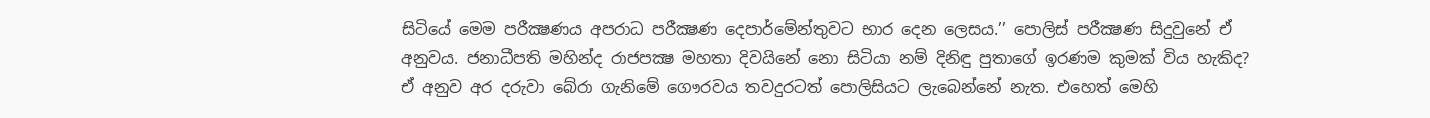සිටියේ මෙම පරීක්‍ෂණය අපරාධ පරීක්‍ෂණ දෙපාර්මේන්තුවට භාර දෙන ලෙසය.’’ පොලිස් පරීක්‍ෂණ සිදුවුනේ ඒ අනුවය. ජනාධීපති මහින්ද රාජපක්‍ෂ මහතා දිවයිනේ නො සිටියා නම් දිනිඳු පුතාගේ ඉරණම කුමක් විය හැකිද? ඒ අනුව අර දරුවා බේරා ගැනිමේ ගෞරවය තවදුරටත් පොලිසියට ලැබෙන්නේ නැත. එහෙත් මෙහි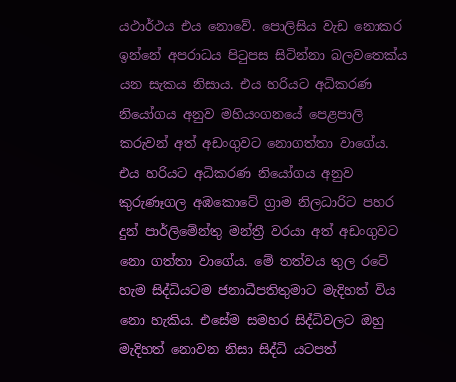යථාර්ථය එය නොවේ. පොලිසිය වැඩ නොකර ඉන්නේ අපරාධය පිටුපස සිටින්නා බලවතෙක්ය යන සැකය නිසාය. එය හරියට අධිකරණ නියෝගය අනුව මහියංගනයේ පෙළපාලි කරුවන් අත් අඩංගුවට නොගත්තා වාගේය. එය හරියට අධිකරණ නියෝගය අනුව කුරුණෑගල අඹකොටේ ග්‍රාම නිලධාරිට පහර දුන් පාර්ලිමේන්තු මන්ත්‍රී වරයා අත් අඩංගුවට නො ගත්තා වාගේය. මේ තත්වය තුල රටේ හැම සිද්ධියටම ජනාධීපතිතුමාට මැදිහත් විය නො හැකිය. එසේම සමහර සිද්ධිවලට ඔහු මැදිහත් නොවන නිසා සිද්ධි යටපත්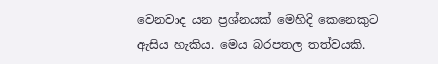වෙනවාද යන ප්‍රශ්නයක් මෙහිදි කෙනෙකුට ඇසිය හැකිය. මෙය බරපතල තත්වයකි.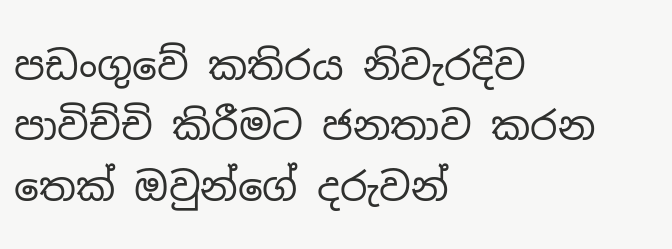පඩංගුවේ කතිරය නිවැරදිව පාවිච්චි කිරීමට ජනතාව කරන තෙක් ඔවුන්ගේ දරුවන්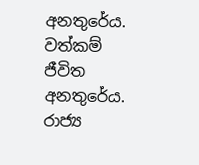අනතුරේය. වත්කම් ජීවිත අනතුරේය. රාජ්‍ය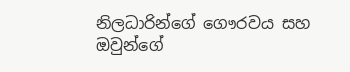නිලධාරින්ගේ ගෞරවය සහ ඔවුන්ගේ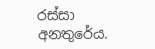රස්සා අනතුරේය.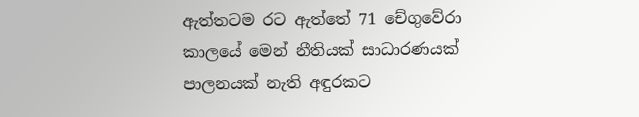ඇත්තටම රට ඇත්තේ 71 චේගුවේරා කාලයේ මෙන් නීතියක් සාධාරණයක් පාලනයක් නැති අඳුරකට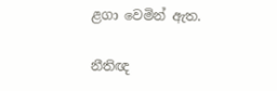ළගා වෙමින් ඇත.

නීතිඥ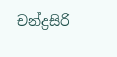චන්ද්‍රසිරි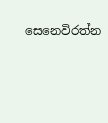සෙනෙවිරත්න